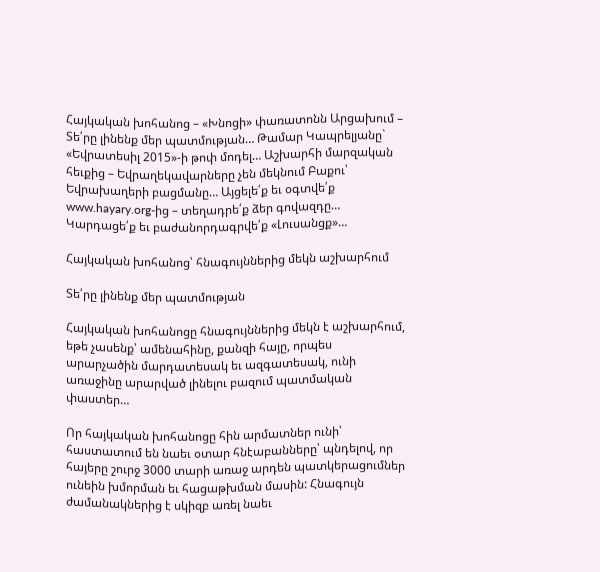Հայկական խոհանոց – «Խնոցի» փառատոնն Արցախում – Տե՛րը լինենք մեր պատմության… Թամար Կապրելյանը` «Եվրատեսիլ 2015»-ի թոփ մոդել… Աշխարհի մարզական հեւքից – Եվրաղեկավարները չեն մեկնում Բաքու՝ Եվրախաղերի բացմանը… Այցելե՛ք եւ օգտվե՛ք www.hayary.org-ից – տեղադրե՛ք ձեր գովազդը… Կարդացե՛ք եւ բաժանորդագրվե՛ք «Լուսանցք»…

Հայկական խոհանոց՝ հնագույններից մեկն աշխարհում

Տե՛րը լինենք մեր պատմության

Հայկական խոհանոցը հնագույններից մեկն է աշխարհում, եթե չասենք՝ ամենահինը, քանզի հայը, որպես արարչածին մարդատեսակ եւ ազգատեսակ, ունի առաջինը արարված լինելու բազում պատմական փաստեր…

Որ հայկական խոհանոցը հին արմատներ ունի՝ հաստատում են նաեւ օտար հնէաբանները՝ պնդելով, որ հայերը շուրջ 3000 տարի առաջ արդեն պատկերացումներ ունեին խմորման եւ հացաթխման մասին: Հնագույն ժամանակներից է սկիզբ առել նաեւ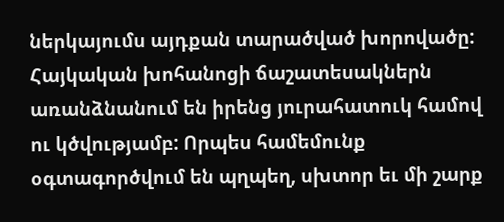ներկայումս այդքան տարածված խորովածը: Հայկական խոհանոցի ճաշատեսակներն առանձնանում են իրենց յուրահատուկ համով ու կծվությամբ: Որպես համեմունք օգտագործվում են պղպեղ, սխտոր եւ մի շարք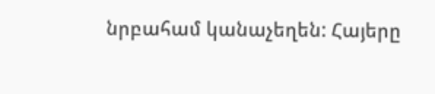նրբահամ կանաչեղեն: Հայերը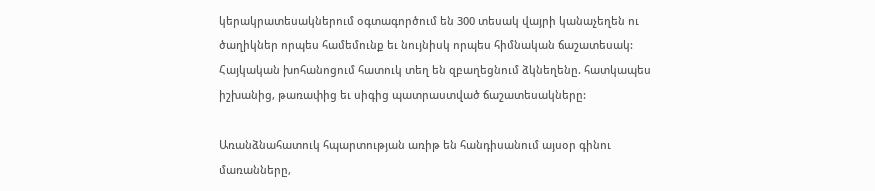կերակրատեսակներում օգտագործում են 300 տեսակ վայրի կանաչեղեն ու ծաղիկներ որպես համեմունք եւ նույնիսկ որպես հիմնական ճաշատեսակ: Հայկական խոհանոցում հատուկ տեղ են զբաղեցնում ձկնեղենը. հատկապես իշխանից, թառափից եւ սիգից պատրաստված ճաշատեսակները:

Առանձնահատուկ հպարտության առիթ են հանդիսանում այսօր գինու մառանները,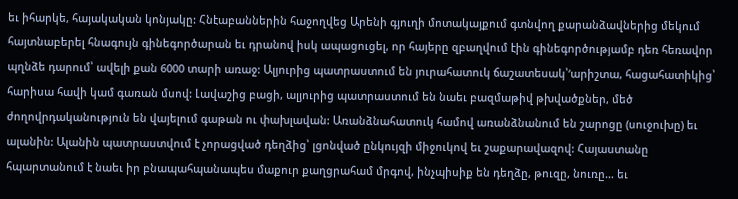եւ իհարկե, հայակական կոնյակը: Հնէաբաններին հաջողվեց Արենի գյուղի մոտակայքում գտնվող քարանձավներից մեկում հայտնաբերել հնագույն գինեգործարան եւ դրանով իսկ ապացուցել, որ հայերը զբաղվում էին գինեգործությամբ դեռ հեռավոր պղնձե դարում՝ ավելի քան 6000 տարի առաջ: Ալյուրից պատրաստում են յուրահատուկ ճաշատեսակ՝‘արիշտա, հացահատիկից՝ հարիսա հավի կամ գառան մսով: Լավաշից բացի, ալյուրից պատրաստում են նաեւ բազմաթիվ թխվածքներ, մեծ ժողովրդականություն են վայելում գաթան ու փախլավան: Առանձնահատուկ համով առանձնանում են շարոցը (սուջուխը) եւ ալանին: Ալանին պատրաստվում է չորացված դեղձից՝ լցոնված ընկույզի միջուկով եւ շաքարավազով: Հայաստանը հպարտանում է նաեւ իր բնապահպանապես մաքուր քաղցրահամ մրգով, ինչպիսիք են դեղձը, թուզը, նուռը… եւ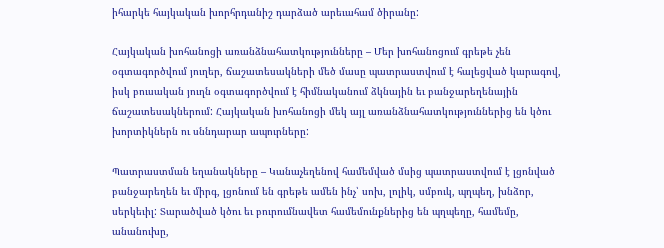իհարկե հայկական խորհրդանիշ դարձած արեւահամ ծիրանը:

Հայկական խոհանոցի առանձնահատկությունները – Մեր խոհանոցում գրեթե չեն օգտագործվում յուղեր, ճաշատեսակների մեծ մասը պատրաստվում է հալեցված կարագով, իսկ բուսական յուղն օգտագործվում է հիմնականում ձկնային եւ բանջարեղենային ճաշատեսակներում: Հայկական խոհանոցի մեկ այլ առանձնահատկություններից են կծու խորտիկներն ու սննդարար ապուրները:

Պատրաստման եղանակները – Կանաչեղենով համեմված մսից պատրաստվում է լցոնված բանջարեղեն եւ միրգ, լցոնում են գրեթե ամեն ինչ՝ սոխ, լոլիկ, սմբուկ, պղպեղ, խնձոր, սերկեւիլ: Տարածված կծու եւ բուրումնավետ համեմունքներից են պղպեղը, համեմը, անանուխը,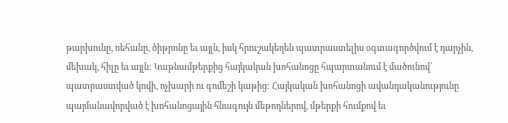թարխունը, ռեհանը, ծիթրոնը եւ այլն, իսկ հրուշակեղեն պատրաստելիս օգտագործվում է դարչին, մեխակ, հիլը եւ այլն: Կաթնամթերքից հայկական խոհանոցը հպարտանում է մածունով՝ պատրաստված կովի, ոչխարի ու գոմեշի կաթից: Հայկական խոհանոցի ավանդականությունը պայմանավորված է խոհանոցային հնագույն մեթոդներով, մթերքի հումքով եւ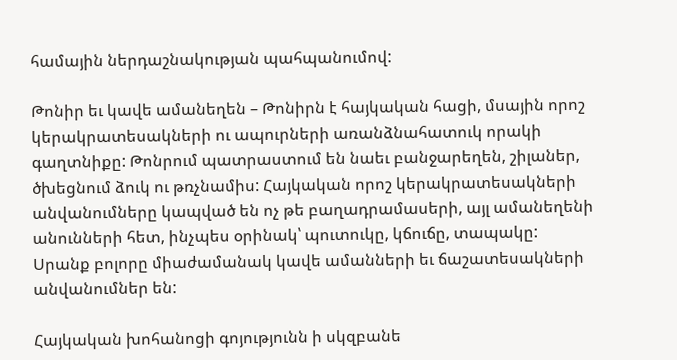համային ներդաշնակության պահպանումով:

Թոնիր եւ կավե ամանեղեն – Թոնիրն է հայկական հացի, մսային որոշ կերակրատեսակների ու ապուրների առանձնահատուկ որակի գաղտնիքը: Թոնրում պատրաստում են նաեւ բանջարեղեն, շիլաներ, ծխեցնում ձուկ ու թռչնամիս: Հայկական որոշ կերակրատեսակների անվանումները կապված են ոչ թե բաղադրամասերի, այլ ամանեղենի անունների հետ, ինչպես օրինակ՝ պուտուկը, կճուճը, տապակը: Սրանք բոլորը միաժամանակ կավե ամանների եւ ճաշատեսակների անվանումներ են:

Հայկական խոհանոցի գոյությունն ի սկզբանե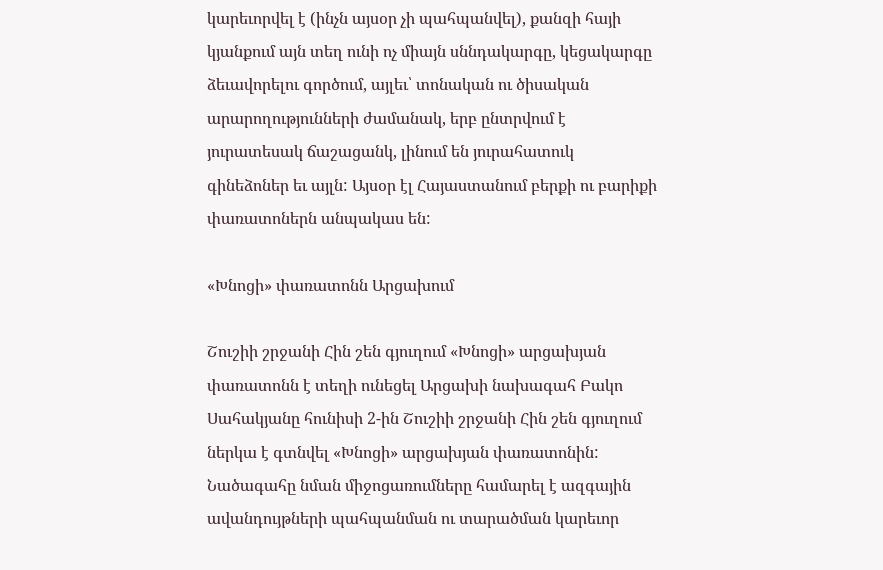կարեւորվել է (ինչն այսօր չի պահպանվել), քանզի հայի կյանքում այն տեղ ունի ոչ միայն սննդակարգը, կեցակարգը ձեւավորելու գործում, այլեւ՝ տոնական ու ծիսական արարողությունների ժամանակ, երբ ընտրվում է յուրատեսակ ճաշացանկ, լինում են յուրահատուկ գինեձոներ եւ այլն: Այսօր էլ Հայաստանում բերքի ու բարիքի փառատոներն անպակաս են:

«Խնոցի» փառատոնն Արցախում

Շուշիի շրջանի Հին շեն գյուղում «Խնոցի» արցախյան փառատոնն է տեղի ունեցել Արցախի նախագահ Բակո Սահակյանը հունիսի 2-ին Շուշիի շրջանի Հին շեն գյուղում ներկա է գտնվել «Խնոցի» արցախյան փառատոնին: Նածագահը նման միջոցառումները համարել է ազգային ավանդույթների պահպանման ու տարածման կարեւոր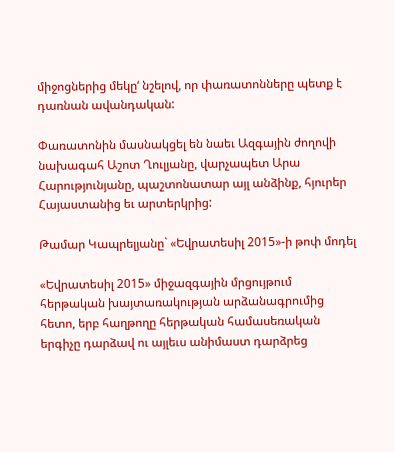միջոցներից մեկը‘ նշելով, որ փառատոնները պետք է դառնան ավանդական:

Փառատոնին մասնակցել են նաեւ Ազգային ժողովի նախագահ Աշոտ Ղուլյանը, վարչապետ Արա Հարությունյանը, պաշտոնատար այլ անձինք, հյուրեր Հայաստանից եւ արտերկրից:

Թամար Կապրելյանը` «Եվրատեսիլ 2015»-ի թոփ մոդել

«Եվրատեսիլ 2015» միջազգային մրցույթում հերթական խայտառակության արձանագրումից հետո, երբ հաղթողը հերթական համասեռական երգիչը դարձավ ու այլեւս անիմաստ դարձրեց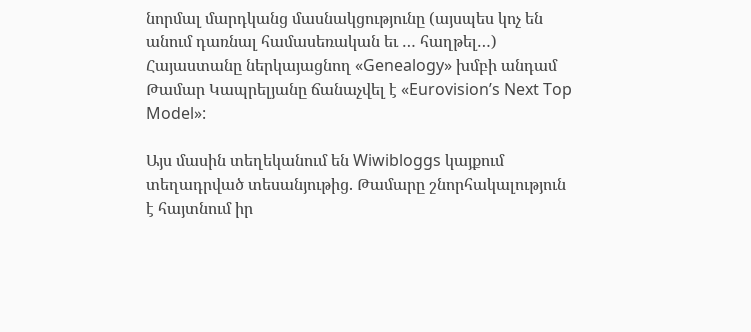նորմալ մարդկանց մասնակցությունը (այսպես կոչ են անում դառնալ համասեռական եւ … հաղթել…) Հայաստանը ներկայացնող «Genealogy» խմբի անդամ Թամար Կապրելյանը ճանաչվել է «Eurovision’s Next Top Model»:

Այս մասին տեղեկանում են Wiwibloggs կայքում տեղադրված տեսանյութից. Թամարը շնորհակալություն է հայտնում իր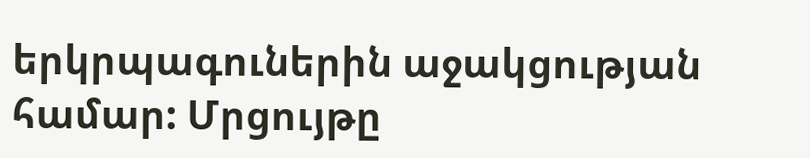երկրպագուներին աջակցության համար: Մրցույթը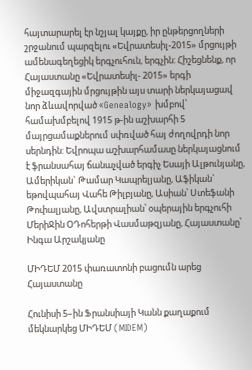հայտարարել էր նշյալ կայքը, իր ընթերցողների շրջանում պարզելու «Եվրատեսիլ-2015» մրցույթի ամենագեղեցիկ երգչուհուն, երգչին: Հիշեցնենք, որ Հայաստանը «Եվրատեսիլ- 2015» երգի միջազգային մրցույթին այս տարի ներկայացավ նոր ձևավորված «Genealogy» խմբով՝ համախմբելով 1915 թ-ին աշխարհի 5 մայրցամաքներում սփռված հայ ժողովրդի նոր սերնդին: Եվրոպա աշխարհամասը ներկայացնում է ֆրանսահայ ճանաչված երգիչ Եսայի Ալթունյանը, Ամերիկան` Թամար Կապրելյանը, Աֆիկան` եթովպահայ Վահե Թիլբյանը, Ասիան՝ Ստեֆանի Թոփալյանը, Ավստրալիան՝ օպերային երգչուհի ՄերիՋին ՕԴոհերթի Վասմաթզյանը, Հայաստանը՝ Ինգա Արշակյանը

ՄԻԴԵՄ 2015 փառատոնի բացումն արեց Հայաստանը

Հունիսի 5–ին Ֆրանսիայի Կանն քաղաքում մեկնարկեց ՄԻԴԵՄ (MIDEM)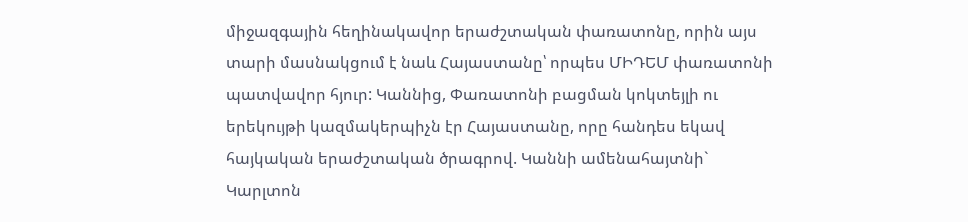միջազգային հեղինակավոր երաժշտական փառատոնը, որին այս տարի մասնակցում է նաև Հայաստանը՝ որպես ՄԻԴԵՄ փառատոնի պատվավոր հյուր: Կաննից, Փառատոնի բացման կոկտեյլի ու երեկույթի կազմակերպիչն էր Հայաստանը, որը հանդես եկավ հայկական երաժշտական ծրագրով. Կաննի ամենահայտնի` Կարլտոն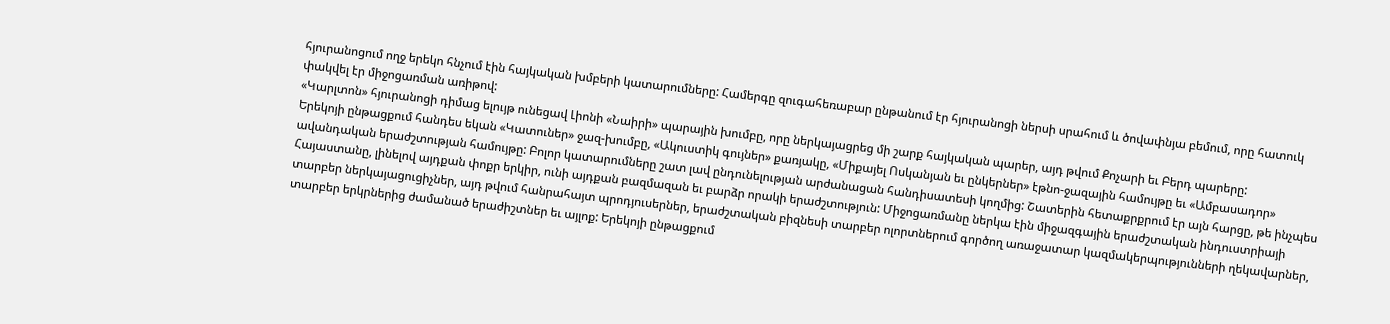հյուրանոցում ողջ երեկո հնչում էին հայկական խմբերի կատարումները: Համերգը զուգահեռաբար ընթանում էր հյուրանոցի ներսի սրահում և ծովափնյա բեմում, որը հատուկ փակվել էր միջոցառման առիթով:
«Կարլտոն» հյուրանոցի դիմաց ելույթ ունեցավ Լիոնի «Նաիրի» պարային խումբը, որը ներկայացրեց մի շարք հայկական պարեր, այդ թվում Քոչարի եւ Բերդ պարերը:
Երեկոյի ընթացքում հանդես եկան «Կատուներ» ջազ-խումբը, «Ակուստիկ գույներ» քառյակը, «Միքայել Ոսկանյան եւ ընկերներ» էթնո-ջազային համույթը եւ «Ամբասադոր» ավանդական երաժշտության համույթը: Բոլոր կատարումները շատ լավ ընդունելության արժանացան հանդիսատեսի կողմից: Շատերին հետաքրքրում էր այն հարցը, թե ինչպես Հայաստանը, լինելով այդքան փոքր երկիր, ունի այդքան բազմազան եւ բարձր որակի երաժշտություն: Միջոցառմանը ներկա էին միջազգային երաժշտական ինդուստրիայի տարբեր ներկայացուցիչներ, այդ թվում հանրահայտ պրոդյուսերներ, երաժշտական բիզնեսի տարբեր ոլորտներում գործող առաջատար կազմակերպությունների ղեկավարներ, տարբեր երկրներից ժամանած երաժիշտներ եւ այլոք: Երեկոյի ընթացքում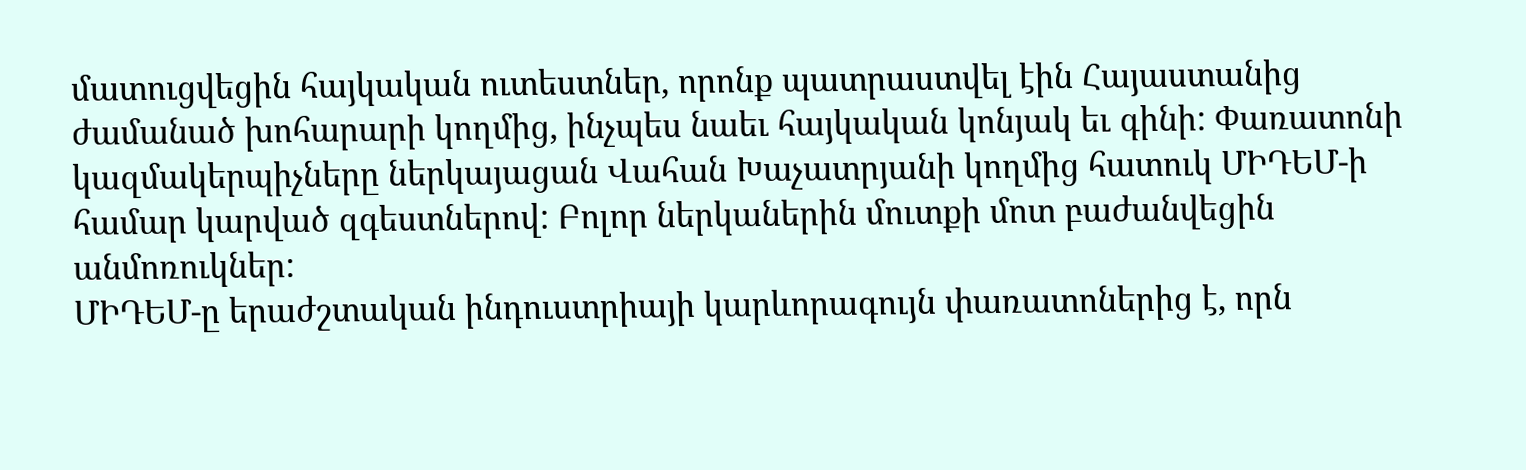մատուցվեցին հայկական ուտեստներ, որոնք պատրաստվել էին Հայաստանից ժամանած խոհարարի կողմից, ինչպես նաեւ հայկական կոնյակ եւ գինի: Փառատոնի կազմակերպիչները ներկայացան Վահան Խաչատրյանի կողմից հատուկ ՄԻԴԵՄ-ի համար կարված զգեստներով: Բոլոր ներկաներին մուտքի մոտ բաժանվեցին անմոռուկներ:
ՄԻԴԵՄ-ը երաժշտական ինդուստրիայի կարևորագույն փառատոներից է, որն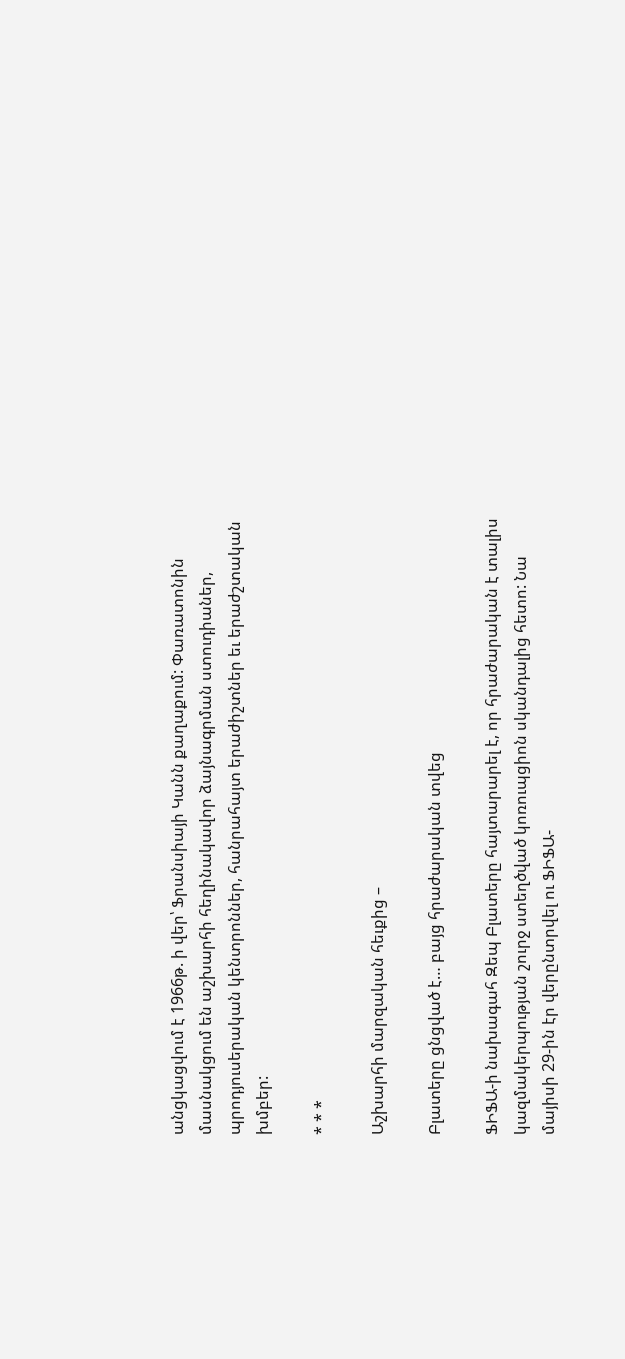անցկացվում է 1966թ. ի վեր՝ Ֆրանսիայի Կանն քաղաքում: Փառատոնին մասնակցում են աշխարհի հեղինակավոր ձայնագրման ստուդիաներ, պրոդյուսերական կենտրոններ, հանրահայտ երաժիշտներ եւ երաժշտական խմբեր:

* * *

Աշխարհի մարզական հեւքից –

Բլատերը ցնցված է… բայց հրաժարական տվեց

ՖԻՖԱ-ի նախագահ Զեպ Բլատերը հայտարարել է, որ հրաժարական է տալիս կազմակերպության շուրջ ստեղծված կոռուպցիոն սկանդալից հետո: Նա մայիսի 29-ին էր վերընտրվել ու ՖԻՖԱ-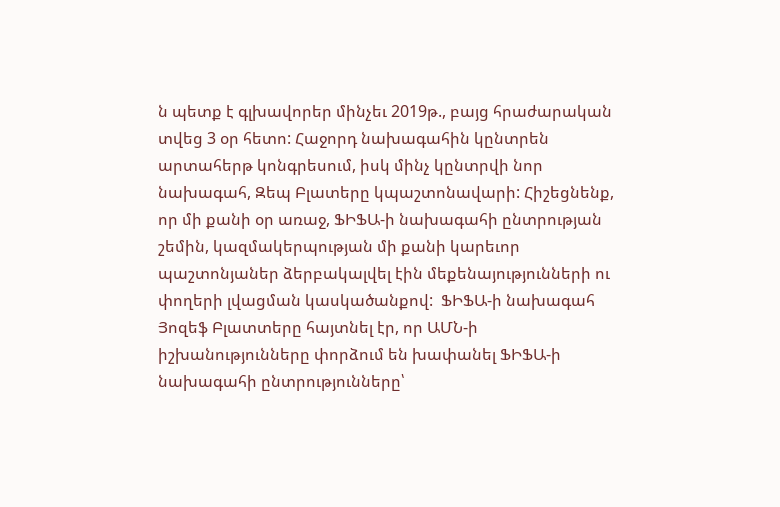ն պետք է գլխավորեր մինչեւ 2019թ., բայց հրաժարական տվեց 3 օր հետո: Հաջորդ նախագահին կընտրեն արտահերթ կոնգրեսում, իսկ մինչ կընտրվի նոր նախագահ, Զեպ Բլատերը կպաշտոնավարի: Հիշեցնենք, որ մի քանի օր առաջ, ՖԻՖԱ-ի նախագահի ընտրության շեմին, կազմակերպության մի քանի կարեւոր պաշտոնյաներ ձերբակալվել էին մեքենայությունների ու փողերի լվացման կասկածանքով:  ՖԻՖԱ-ի նախագահ Յոզեֆ Բլատտերը հայտնել էր, որ ԱՄՆ-ի իշխանությունները փորձում են խափանել ՖԻՖԱ-ի նախագահի ընտրությունները՝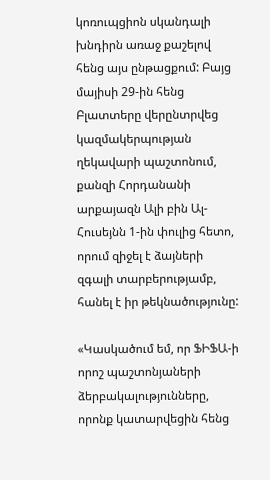կոռուպցիոն սկանդալի խնդիրն առաջ քաշելով հենց այս ընթացքում: Բայց մայիսի 29-ին հենց Բլատտերը վերընտրվեց կազմակերպության ղեկավարի պաշտոնում, քանզի Հորդանանի արքայազն Ալի բին Ալ-Հուսեյնն 1-ին փուլից հետո, որում զիջել է ձայների զգալի տարբերությամբ, հանել է իր թեկնածությունը:

«Կասկածում եմ, որ ՖԻՖԱ-ի որոշ պաշտոնյաների ձերբակալությունները, որոնք կատարվեցին հենց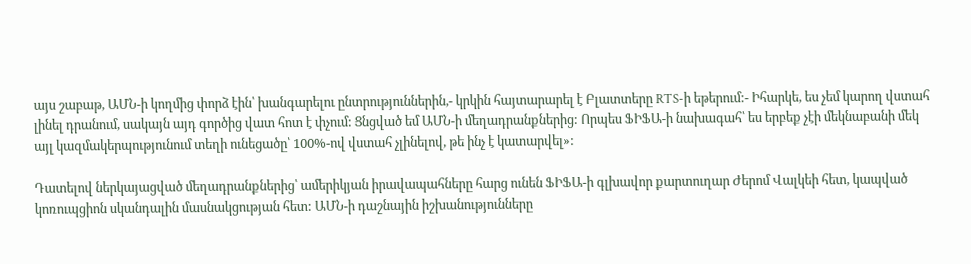այս շաբաթ, ԱՄՆ-ի կողմից փորձ էին՝ խանգարելու ընտրություններին,- կրկին հայտարարել է Բլատտերը RTS-ի եթերում:- Իհարկե, ես չեմ կարող վստահ լինել դրանում, սակայն այդ գործից վատ հոտ է փչում: Ցնցված եմ ԱՄՆ-ի մեղադրանքներից: Որպես ՖԻՖԱ-ի նախագահ՝ ես երբեք չէի մեկնաբանի մեկ այլ կազմակերպությունում տեղի ունեցածը՝ 100%-ով վստահ չլինելով, թե ինչ է կատարվել»:

Դատելով ներկայացված մեղադրանքներից՝ ամերիկյան իրավապահները հարց ունեն ՖԻՖԱ-ի գլխավոր քարտուղար Ժերոմ Վալկեի հետ, կապված կոռուպցիոն սկանդալին մասնակցության հետ: ԱՄՆ-ի դաշնային իշխանությունները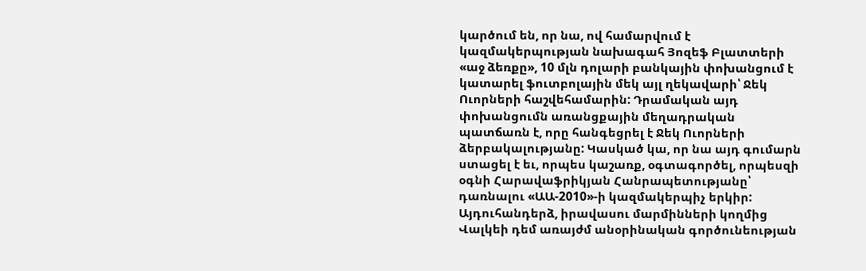կարծում են, որ նա, ով համարվում է կազմակերպության նախագահ Յոզեֆ Բլատտերի «աջ ձեռքը», 10 մլն դոլարի բանկային փոխանցում է կատարել ֆուտբոլային մեկ այլ ղեկավարի՝ Ջեկ Ուորների հաշվեհամարին: Դրամական այդ փոխանցումն առանցքային մեղադրական պատճառն է, որը հանգեցրել է Ջեկ Ուորների ձերբակալությանը: Կասկած կա, որ նա այդ գումարն ստացել է եւ, որպես կաշառք, օգտագործել, որպեսզի օգնի Հարավաֆրիկյան Հանրապետությանը՝ դառնալու «ԱԱ-2010»-ի կազմակերպիչ երկիր: Այդուհանդերձ, իրավասու մարմինների կողմից Վալկեի դեմ առայժմ անօրինական գործունեության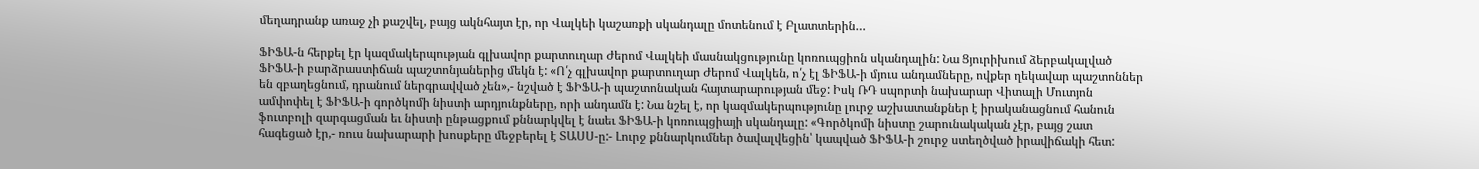մեղադրանք առաջ չի քաշվել, բայց ակնհայտ էր, որ Վալկեի կաշառքի սկանդալը մոտենում է Բլատտերին…

ՖԻՖԱ-ն հերքել էր կազմակերպության գլխավոր քարտուղար Ժերոմ Վալկեի մասնակցությունը կոռուպցիոն սկանդալին: Նա Ցյուրիխում ձերբակալված ՖԻՖԱ-ի բարձրաստիճան պաշտոնյաներից մեկն է: «Ո՛չ գլխավոր քարտուղար Ժերոմ Վալկեն, ո՛չ էլ ՖԻՖԱ-ի մյուս անդամները, ովքեր ղեկավար պաշտոններ են զբաղեցնում, դրանում ներգրավված չեն»,- նշված է ՖԻՖԱ-ի պաշտոնական հայտարարության մեջ: Իսկ ՌԴ սպորտի նախարար Վիտալի Մուտյոն ամփոփել է ՖԻՖԱ-ի գործկոմի նիստի արդյունքները, որի անդամն է: Նա նշել է, որ կազմակերպությունը լուրջ աշխատանքներ է իրականացնում հանուն ֆուտբոլի զարգացման եւ նիստի ընթացքում քննարկվել է նաեւ ՖԻՖԱ-ի կոռուպցիայի սկանդալը: «Գործկոմի նիստը շարունակական չէր, բայց շատ հագեցած էր,- ռուս նախարարի խոսքերը մեջբերել է ՏԱՍՍ-ը:- Լուրջ քննարկումներ ծավալվեցին՝ կապված ՖԻՖԱ-ի շուրջ ստեղծված իրավիճակի հետ: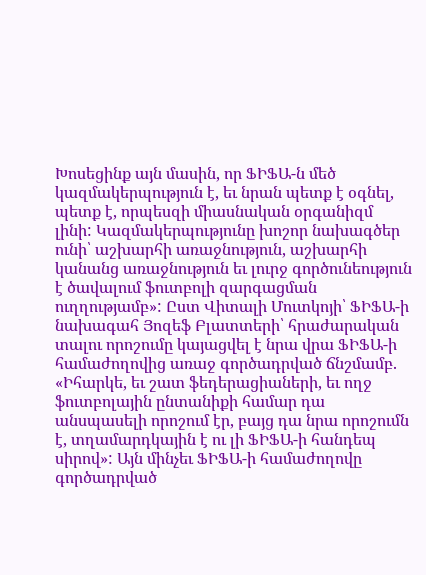Խոսեցինք այն մասին, որ ՖԻՖԱ-ն մեծ կազմակերպություն է, եւ նրան պետք է օգնել, պետք է, որպեսզի միասնական օրգանիզմ լինի: Կազմակերպությունը խոշոր նախագծեր ունի՝ աշխարհի առաջնություն, աշխարհի կանանց առաջնություն եւ լուրջ գործունեություն է ծավալում ֆուտբոլի զարգացման ուղղությամբ»: Ըստ Վիտալի Մուտկոյի՝ ՖԻՖԱ-ի նախագահ Յոզեֆ Բլատտերի՝ հրաժարական տալու որոշումը կայացվել է նրա վրա ՖԻՖԱ-ի համաժողովից առաջ գործադրված ճնշմամբ. «Իհարկե, եւ շատ ֆեդերացիաների, եւ ողջ ֆուտբոլային ընտանիքի համար դա անսպասելի որոշում էր, բայց դա նրա որոշումն է, տղամարդկային է ու լի ՖԻՖԱ-ի հանդեպ սիրով»: Այն մինչեւ ՖԻՖԱ-ի համաժողովը գործադրված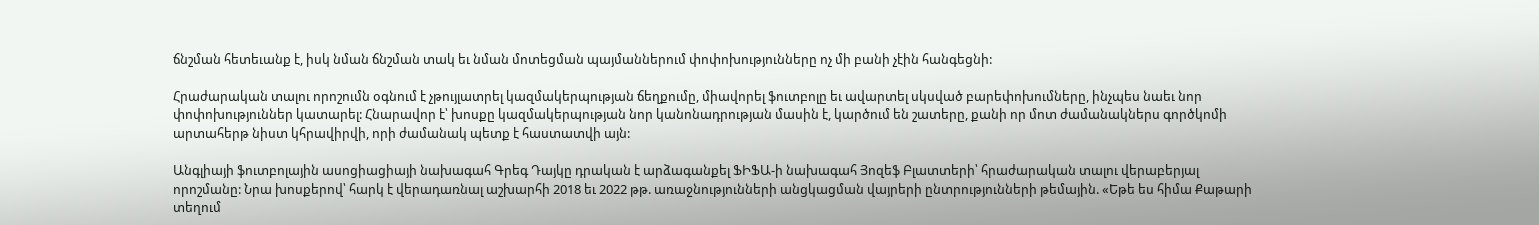ճնշման հետեւանք է, իսկ նման ճնշման տակ եւ նման մոտեցման պայմաններում փոփոխությունները ոչ մի բանի չէին հանգեցնի:

Հրաժարական տալու որոշումն օգնում է չթույլատրել կազմակերպության ճեղքումը, միավորել ֆուտբոլը եւ ավարտել սկսված բարեփոխումները, ինչպես նաեւ նոր փոփոխություններ կատարել: Հնարավոր է՝ խոսքը կազմակերպության նոր կանոնադրության մասին է, կարծում են շատերը, քանի որ մոտ ժամանակներս գործկոմի արտահերթ նիստ կհրավիրվի, որի ժամանակ պետք է հաստատվի այն:

Անգլիայի ֆուտբոլային ասոցիացիայի նախագահ Գրեգ Դայկը դրական է արձագանքել ՖԻՖԱ-ի նախագահ Յոզեֆ Բլատտերի՝ հրաժարական տալու վերաբերյալ որոշմանը: Նրա խոսքերով՝ հարկ է վերադառնալ աշխարհի 2018 եւ 2022 թթ. առաջնությունների անցկացման վայրերի ընտրությունների թեմային. «Եթե ես հիմա Քաթարի տեղում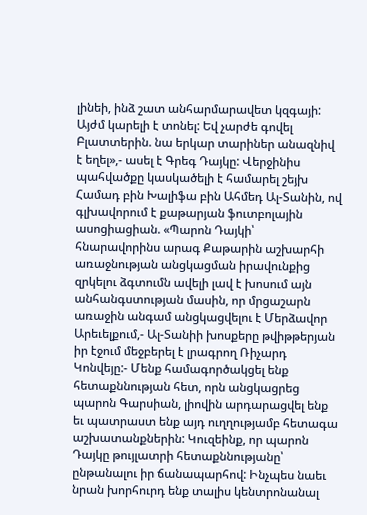լինեի, ինձ շատ անհարմարավետ կզգայի: Այժմ կարելի է տոնել: Եվ չարժե գովել Բլատտերին. նա երկար տարիներ անազնիվ է եղել»,- ասել է Գրեգ Դայկը: Վերջինիս պահվածքը կասկածելի է համարել շեյխ Համադ բին Խալիֆա բին Ահմեդ Ալ-Տանին, ով գլխավորում է քաթարյան ֆուտբոլային ասոցիացիան. «Պարոն Դայկի՝ հնարավորինս արագ Քաթարին աշխարհի առաջնության անցկացման իրավունքից զրկելու ձգտումն ավելի լավ է խոսում այն անհանգստության մասին, որ մրցաշարն առաջին անգամ անցկացվելու է Մերձավոր Արեւելքում,- Ալ-Տանիի խոսքերը թվիթթերյան իր էջում մեջբերել է լրագրող Ռիչարդ Կոնվեյը:- Մենք համագործակցել ենք հետաքննության հետ, որն անցկացրեց պարոն Գարսիան, լիովին արդարացվել ենք եւ պատրաստ ենք այդ ուղղությամբ հետագա աշխատանքներին: Կուզեինք, որ պարոն Դայկը թույլատրի հետաքննությանը՝ ընթանալու իր ճանապարհով: Ինչպես նաեւ նրան խորհուրդ ենք տալիս կենտրոնանալ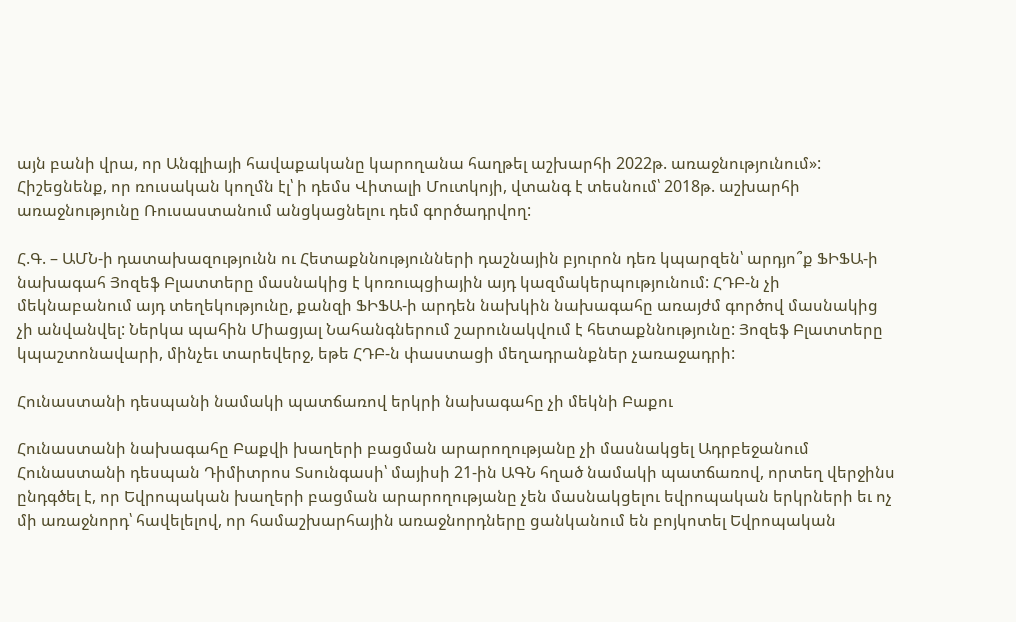այն բանի վրա, որ Անգլիայի հավաքականը կարողանա հաղթել աշխարհի 2022թ. առաջնությունում»: Հիշեցնենք, որ ռուսական կողմն էլ՝ ի դեմս Վիտալի Մուտկոյի, վտանգ է տեսնում՝ 2018թ. աշխարհի առաջնությունը Ռուսաստանում անցկացնելու դեմ գործադրվող:

Հ.Գ. – ԱՄՆ-ի դատախազությունն ու Հետաքննությունների դաշնային բյուրոն դեռ կպարզեն՝ արդյո՞ք ՖԻՖԱ-ի նախագահ Յոզեֆ Բլատտերը մասնակից է կոռուպցիային այդ կազմակերպությունում: ՀԴԲ-ն չի մեկնաբանում այդ տեղեկությունը, քանզի ՖԻՖԱ-ի արդեն նախկին նախագահը առայժմ գործով մասնակից չի անվանվել: Ներկա պահին Միացյալ Նահանգներում շարունակվում է հետաքննությունը: Յոզեֆ Բլատտերը կպաշտոնավարի, մինչեւ տարեվերջ, եթե ՀԴԲ-ն փաստացի մեղադրանքներ չառաջադրի:

Հունաստանի դեսպանի նամակի պատճառով երկրի նախագահը չի մեկնի Բաքու

Հունաստանի նախագահը Բաքվի խաղերի բացման արարողությանը չի մասնակցել Ադրբեջանում Հունաստանի դեսպան Դիմիտրոս Տսունգասի՝ մայիսի 21-ին ԱԳՆ հղած նամակի պատճառով, որտեղ վերջինս ընդգծել է, որ Եվրոպական խաղերի բացման արարողությանը չեն մասնակցելու եվրոպական երկրների եւ ոչ մի առաջնորդ՝ հավելելով, որ համաշխարհային առաջնորդները ցանկանում են բոյկոտել Եվրոպական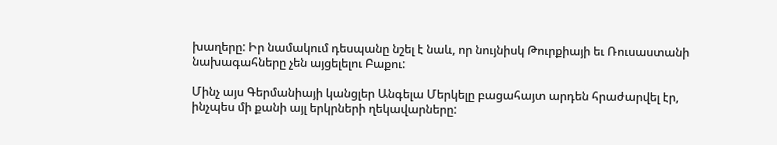խաղերը: Իր նամակում դեսպանը նշել է նաև, որ նույնիսկ Թուրքիայի եւ Ռուսաստանի նախագահները չեն այցելելու Բաքու:

Մինչ այս Գերմանիայի կանցլեր Անգելա Մերկելը բացահայտ արդեն հրաժարվել էր, ինչպես մի քանի այլ երկրների ղեկավարները: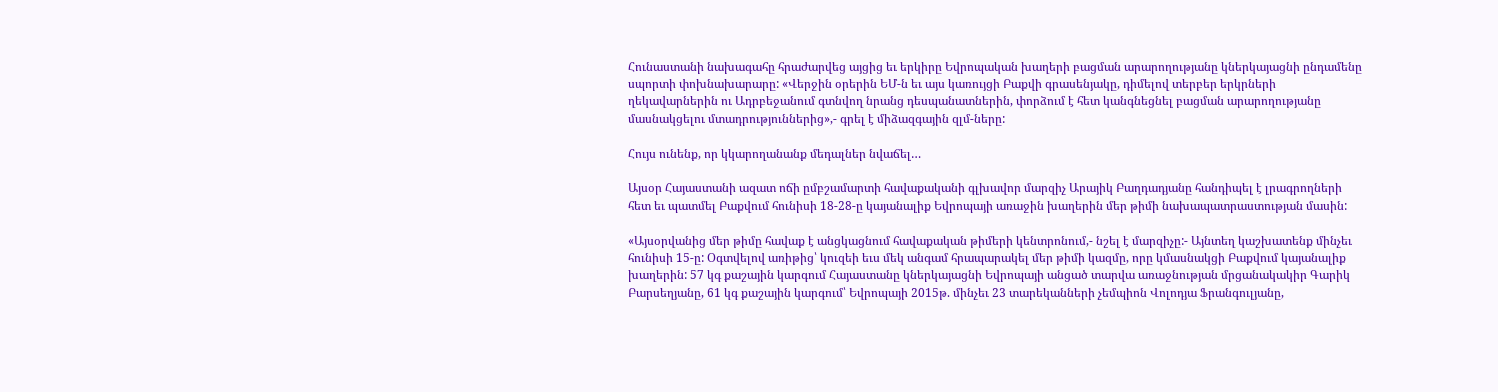Հունաստանի նախագահը հրաժարվեց այցից եւ երկիրը Եվրոպական խաղերի բացման արարողությանը կներկայացնի ընդամենը սպորտի փոխնախարարը: «Վերջին օրերին ԵՄ-ն եւ այս կառույցի Բաքվի գրասենյակը, դիմելով տերբեր երկրների ղեկավարներին ու Ադրբեջանում գտնվող նրանց դեսպանատներին, փորձում է հետ կանգնեցնել բացման արարողությանը մասնակցելու մտադրություններից»,- գրել է միձազգային զլմ-ները:

Հույս ունենք, որ կկարողանանք մեդալներ նվաճել…

Այսօր Հայաստանի ազատ ոճի ըմբշամարտի հավաքականի գլխավոր մարզիչ Արայիկ Բաղդադյանը հանդիպել է լրագրողների հետ եւ պատմել Բաքվում հունիսի 18-28-ը կայանալիք Եվրոպայի առաջին խաղերին մեր թիմի նախապատրաստության մասին:

«Այսօրվանից մեր թիմը հավաք է անցկացնում հավաքական թիմերի կենտրոնում,- նշել է մարզիչը:- Այնտեղ կաշխատենք մինչեւ հունիսի 15-ը: Օգտվելով առիթից՝ կուզեի եւս մեկ անգամ հրապարակել մեր թիմի կազմը, որը կմասնակցի Բաքվում կայանալիք խաղերին: 57 կգ քաշային կարգում Հայաստանը կներկայացնի Եվրոպայի անցած տարվա առաջնության մրցանակակիր Գարիկ Բարսեղյանը, 61 կգ քաշային կարգում՝ Եվրոպայի 2015թ. մինչեւ 23 տարեկանների չեմպիոն Վոլոդյա Ֆրանգուլյանը,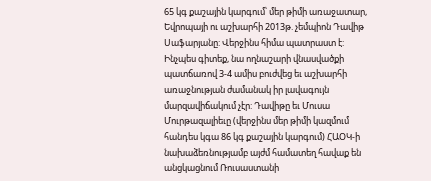65 կգ քաշային կարգում՝ մեր թիմի առաջատար, Եվրոպայի ու աշխարհի 2013թ. չեմպիոն Դավիթ Սաֆարյանը: Վերջինս հիմա պատրաստ է: Ինչպես գիտեք, նա ողնաշարի վնասվածքի պատճառով 3-4 ամիս բուժվեց եւ աշխարհի առաջնության ժամանակ իր լավագույն մարզավիճակում չէր: Դավիթը եւ Մուսա Մուրթազալիեւը (վերջինս մեր թիմի կազմում հանդես կգա 86 կգ քաշային կարգում) ՀԱՕԿ-ի նախաձեռնությամբ այժմ համատեղ հավաք են անցկացնում Ռուսաստանի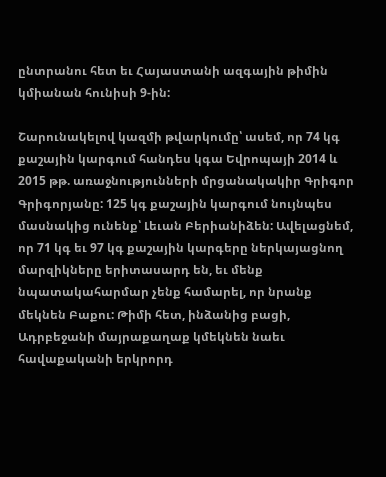ընտրանու հետ եւ Հայաստանի ազգային թիմին կմիանան հունիսի 9-ին:

Շարունակելով կազմի թվարկումը՝ ասեմ, որ 74 կգ քաշային կարգում հանդես կգա Եվրոպայի 2014 և 2015 թթ. առաջնությունների մրցանակակիր Գրիգոր Գրիգորյանը: 125 կգ քաշային կարգում նույնպես մասնակից ունենք՝ Լեւան Բերիանիձեն: Ավելացնեմ, որ 71 կգ եւ 97 կգ քաշային կարգերը ներկայացնող մարզիկները երիտասարդ են, եւ մենք նպատակահարմար չենք համարել, որ նրանք մեկնեն Բաքու: Թիմի հետ, ինձանից բացի, Ադրբեջանի մայրաքաղաք կմեկնեն նաեւ հավաքականի երկրորդ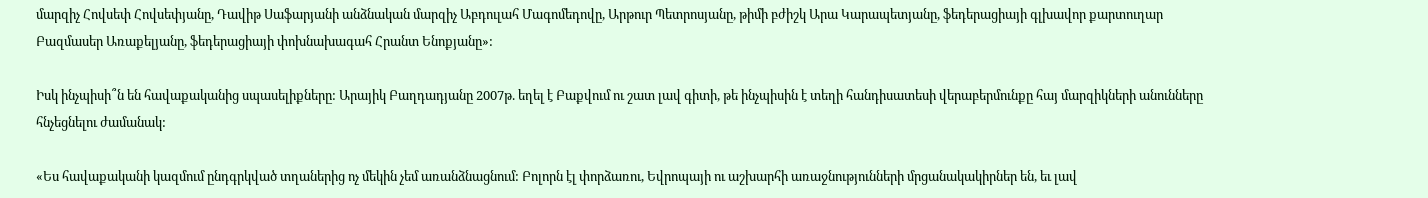մարզիչ Հովսեփ Հովսեփյանը, Դավիթ Սաֆարյանի անձնական մարզիչ Աբդուլահ Մագոմեդովը, Արթուր Պետրոսյանը, թիմի բժիշկ Արա Կարապետյանը, ֆեդերացիայի գլխավոր քարտուղար Բազմասեր Առաքելյանը, ֆեդերացիայի փոխնախագահ Հրանտ Ենոքյանը»:

Իսկ ինչպիսի՞ն են հավաքականից սպասելիքները: Արայիկ Բաղդադյանը 2007թ. եղել է Բաքվում ու շատ լավ գիտի, թե ինչպիսին է տեղի հանդիսատեսի վերաբերմունքը հայ մարզիկների անունները հնչեցնելու ժամանակ:

«Ես հավաքականի կազմում ընդգրկված տղաներից ոչ մեկին չեմ առանձնացնում: Բոլորն էլ փորձառու, Եվրոպայի ու աշխարհի առաջնությունների մրցանակակիրներ են, եւ լավ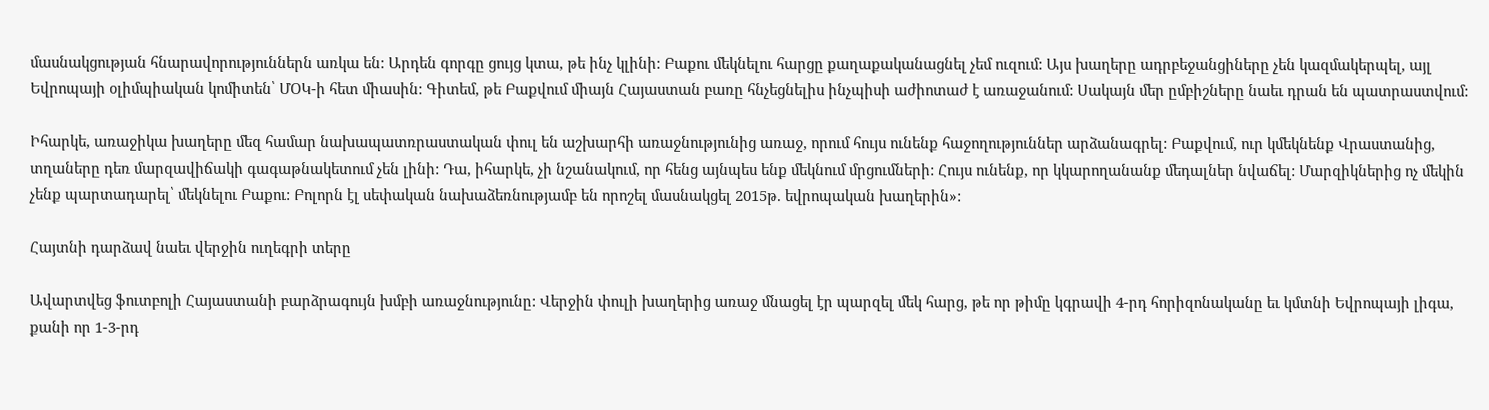մասնակցության հնարավորություններն առկա են: Արդեն գորգը ցույց կտա, թե ինչ կլինի: Բաքու մեկնելու հարցը քաղաքականացնել չեմ ուզում: Այս խաղերը ադրբեջանցիները չեն կազմակերպել, այլ Եվրոպայի օլիմպիական կոմիտեն՝ ՄՕԿ-ի հետ միասին: Գիտեմ, թե Բաքվում միայն Հայաստան բառը հնչեցնելիս ինչպիսի աժիոտաժ է առաջանում: Սակայն մեր ըմբիշները նաեւ դրան են պատրաստվում:

Իհարկե, առաջիկա խաղերը մեզ համար նախապատռրաստական փուլ են աշխարհի առաջնությունից առաջ, որում հույս ունենք հաջողություններ արձանագրել: Բաքվում, ուր կմեկնենք Վրաստանից, տղաները դեռ մարզավիճակի գագաթնակետում չեն լինի: Դա, իհարկե, չի նշանակում, որ հենց այնպես ենք մեկնում մրցումների: Հույս ունենք, որ կկարողանանք մեդալներ նվաճել: Մարզիկներից ոչ մեկին չենք պարտադարել՝ մեկնելու Բաքու: Բոլորն էլ սեփական նախաձեռնությամբ են որոշել մասնակցել 2015թ. եվրոպական խաղերին»:

Հայտնի դարձավ նաեւ վերջին ուղեգրի տերը

Ավարտվեց ֆուտբոլի Հայաստանի բարձրագույն խմբի առաջնությունը: Վերջին փուլի խաղերից առաջ մնացել էր պարզել մեկ հարց, թե որ թիմը կգրավի 4-րդ հորիզոնականը եւ կմտնի Եվրոպայի լիգա, քանի որ 1-3-րդ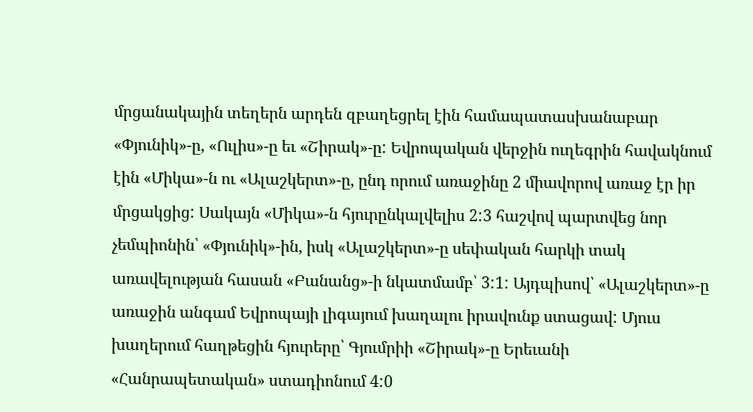մրցանակային տեղերն արդեն զբաղեցրել էին համապատասխանաբար «Փյունիկ»-ը, «Ուլիս»-ը եւ «Շիրակ»-ը: Եվրոպական վերջին ուղեգրին հավակնում էին «Միկա»-ն ու «Ալաշկերտ»-ը, ընդ որում առաջինը 2 միավորով առաջ էր իր մրցակցից: Սակայն «Միկա»-ն հյուրընկալվելիս 2:3 հաշվով պարտվեց նոր չեմպիոնին՝ «Փյունիկ»-ին, իսկ «Ալաշկերտ»-ը սեփական հարկի տակ առավելության հասան «Բանանց»-ի նկատմամբ՝ 3:1: Այդպիսով՝ «Ալաշկերտ»-ը առաջին անգամ Եվրոպայի լիգայում խաղալու իրավունք ստացավ: Մյուս խաղերում հաղթեցին հյուրերը՝ Գյումրիի «Շիրակ»-ը Երեւանի «Հանրապետական» ստադիոնում 4:0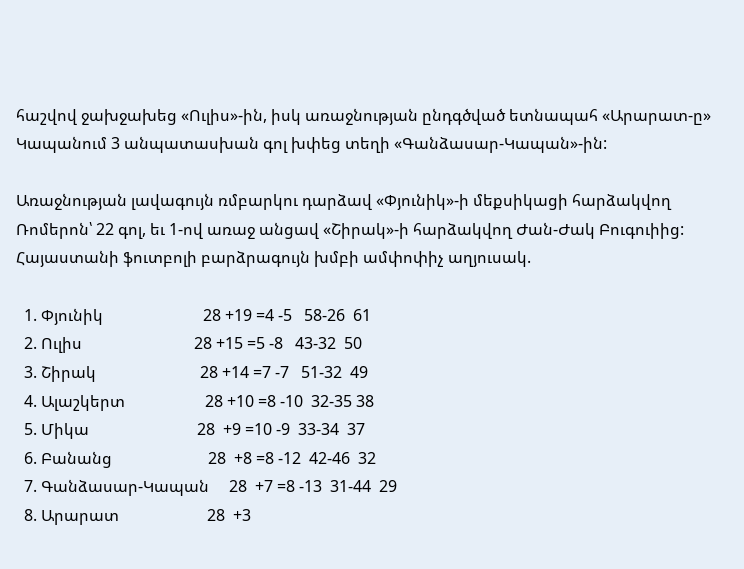հաշվով ջախջախեց «Ուլիս»-ին, իսկ առաջնության ընդգծված ետնապահ «Արարատ-ը» Կապանում 3 անպատասխան գոլ խփեց տեղի «Գանձասար-Կապան»-ին:

Առաջնության լավագույն ռմբարկու դարձավ «Փյունիկ»-ի մեքսիկացի հարձակվող Ռոմերոն՝ 22 գոլ, եւ 1-ով առաջ անցավ «Շիրակ»-ի հարձակվող Ժան-Ժակ Բուգուիից: Հայաստանի ֆուտբոլի բարձրագույն խմբի ամփոփիչ աղյուսակ.

  1. Փյունիկ                         28 +19 =4 -5   58-26  61
  2. Ուլիս                            28 +15 =5 -8   43-32  50
  3. Շիրակ                          28 +14 =7 -7   51-32  49
  4. Ալաշկերտ                    28 +10 =8 -10  32-35 38
  5. Միկա                           28  +9 =10 -9  33-34  37
  6. Բանանց                        28  +8 =8 -12  42-46  32
  7. Գանձասար-Կապան     28  +7 =8 -13  31-44  29
  8. Արարատ                      28  +3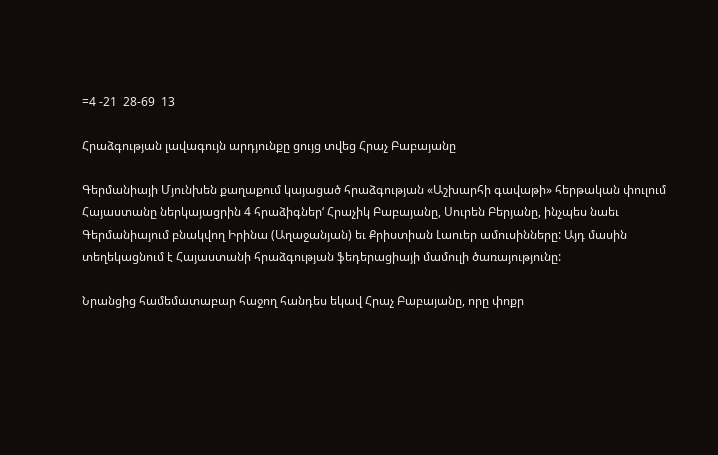=4 -21  28-69  13

Հրաձգության լավագույն արդյունքը ցույց տվեց Հրաչ Բաբայանը

Գերմանիայի Մյունխեն քաղաքում կայացած հրաձգության «Աշխարհի գավաթի» հերթական փուլում Հայաստանը ներկայացրին 4 հրաձիգներ‘ Հրաչիկ Բաբայանը, Սուրեն Բերյանը, ինչպես նաեւ Գերմանիայում բնակվող Իրինա (Աղաջանյան) եւ Քրիստիան Լաուեր ամուսինները: Այդ մասին տեղեկացնում է Հայաստանի հրաձգության ֆեդերացիայի մամուլի ծառայությունը:

Նրանցից համեմատաբար հաջող հանդես եկավ Հրաչ Բաբայանը, որը փոքր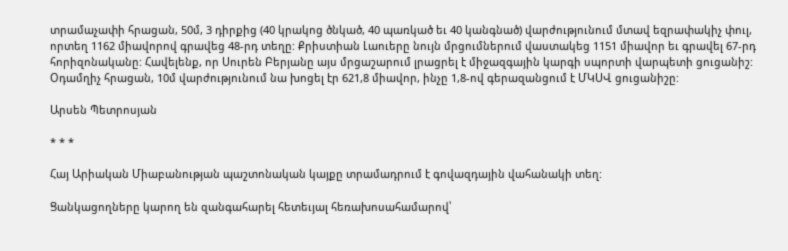տրամաչափի հրացան, 50մ, 3 դիրքից (40 կրակոց ծնկած, 40 պառկած եւ 40 կանգնած) վարժությունում մտավ եզրափակիչ փուլ, որտեղ 1162 միավորով գրավեց 48-րդ տեղը: Քրիստիան Լաուերը նույն մրցումներում վաստակեց 1151 միավոր եւ գրավել 67-րդ հորիզոնականը: Հավելենք, որ Սուրեն Բերյանը այս մրցաշարում լրացրել է միջազգային կարգի սպորտի վարպետի ցուցանիշ: Օդամղիչ հրացան, 10մ վարժությունում նա խոցել էր 621,8 միավոր, ինչը 1,8-ով գերազանցում է ՄԿՍՎ ցուցանիշը:

Արսեն Պետրոսյան

* * *

Հայ Արիական Միաբանության պաշտոնական կայքը տրամադրում է գովազդային վահանակի տեղ:

Ցանկացողները կարող են զանգահարել հետեւյալ հեռախոսահամարով՝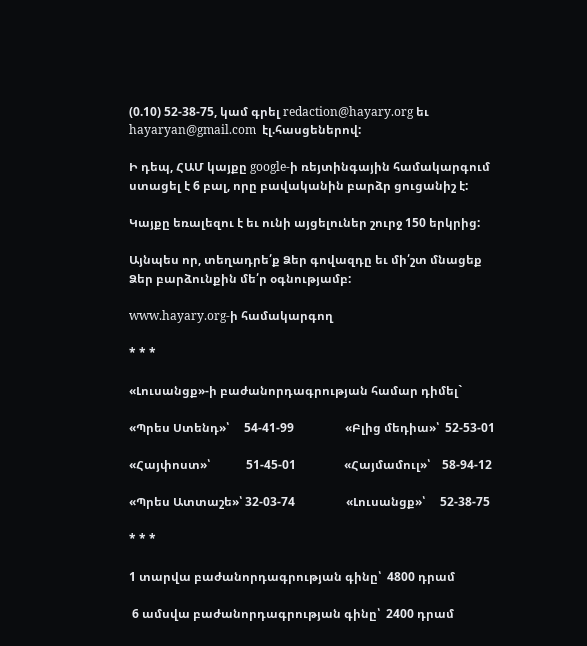(0.10) 52-38-75, կամ գրել redaction@hayary.org եւ hayaryan@gmail.com  էլ.հասցեներով:

Ի դեպ, ՀԱՄ կայքը google-ի ռեյտինգային համակարգում ստացել է 6 բալ, որը բավականին բարձր ցուցանիշ է:

Կայքը եռալեզու է եւ ունի այցելուներ շուրջ 150 երկրից:

Այնպես որ, տեղադրե՛ք Ձեր գովազդը եւ մի՛շտ մնացեք Ձեր բարձունքին մե՛ր օգնությամբ:

www.hayary.org-ի համակարգող

* * *

«Լուսանցք»-ի բաժանորդագրության համար դիմել`

«Պրես Ստենդ»՝     54-41-99                 «Բլից մեդիա»՝  52-53-01

«Հայփոստ»՝            51-45-01                «Հայմամուլ»՝    58-94-12

«Պրես Ատտաշե»՝ 32-03-74                 «Լուսանցք»՝     52-38-75

* * *

1 տարվա բաժանորդագրության գինը՝  4800 դրամ

 6 ամսվա բաժանորդագրության գինը՝  2400 դրամ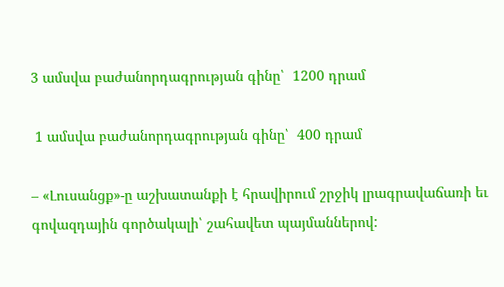3 ամսվա բաժանորդագրության գինը՝  1200 դրամ

 1 ամսվա բաժանորդագրության գինը՝  400 դրամ

– «Լուսանցք»-ը աշխատանքի է հրավիրում շրջիկ լրագրավաճառի եւ գովազդային գործակալի՝ շահավետ պայմաններով: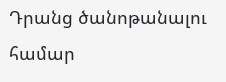Դրանց ծանոթանալու համար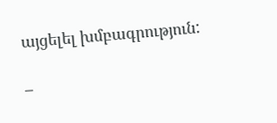այցելել խմբագրություն:

–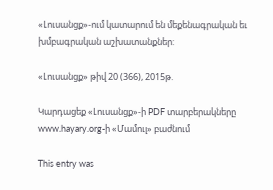«Լուսանցք»-ում կատարում են մեքենագրական եւ խմբագրական աշխատանքներ:

«Լուսանցք» թիվ 20 (366), 2015թ.

Կարդացեք «Լուսանցք»-ի PDF տարբերակները www.hayary.org-ի «Մամուլ» բաժնում

This entry was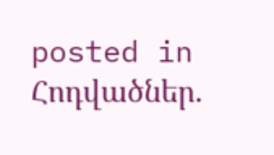posted in Հոդվածներ.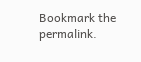Bookmark the permalink.